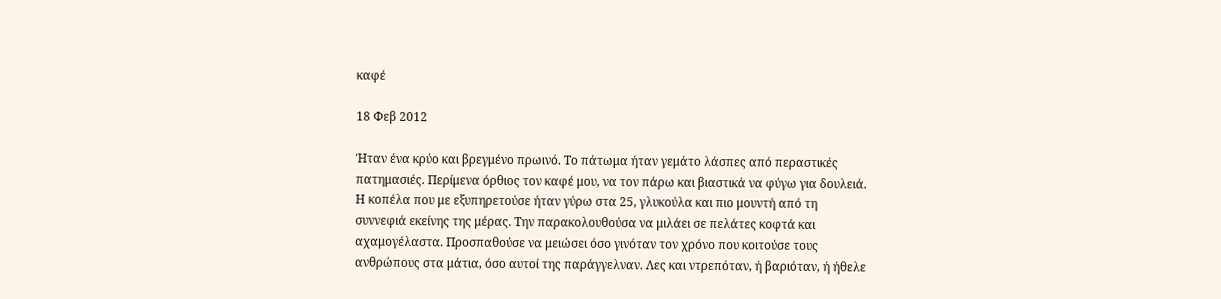καφέ

18 Φεβ 2012

Ήταν ένα κρύο και βρεγμένο πρωινό. Το πάτωμα ήταν γεμάτο λάσπες από περαστικές πατημασιές. Περίμενα όρθιος τον καφέ μου, να τον πάρω και βιαστικά να φύγω για δουλειά. Η κοπέλα που με εξυπηρετούσε ήταν γύρω στα 25, γλυκούλα και πιο μουντή από τη συννεφιά εκείνης της μέρας. Την παρακολουθούσα να μιλάει σε πελάτες κοφτά και αχαμογέλαστα. Προσπαθούσε να μειώσει όσο γινόταν τον χρόνο που κοιτούσε τους ανθρώπους στα μάτια, όσο αυτοί της παράγγελναν. Λες και ντρεπόταν, ή βαριόταν, ή ήθελε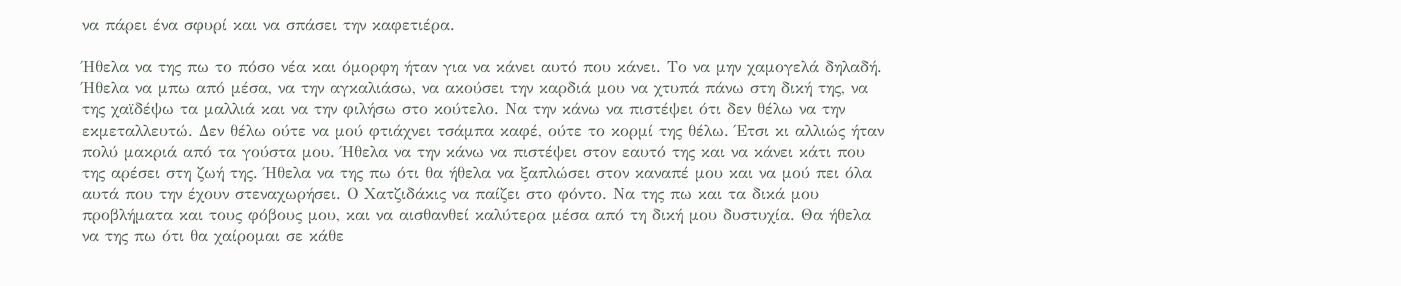να πάρει ένα σφυρί και να σπάσει την καφετιέρα.

Ήθελα να της πω το πόσο νέα και όμορφη ήταν για να κάνει αυτό που κάνει. Το να μην χαμογελά δηλαδή. Ήθελα να μπω από μέσα, να την αγκαλιάσω, να ακούσει την καρδιά μου να χτυπά πάνω στη δική της, να της χαϊδέψω τα μαλλιά και να την φιλήσω στο κούτελο. Να την κάνω να πιστέψει ότι δεν θέλω να την εκμεταλλευτώ. Δεν θέλω ούτε να μού φτιάχνει τσάμπα καφέ, ούτε το κορμί της θέλω. Έτσι κι αλλιώς ήταν πολύ μακριά από τα γούστα μου. Ήθελα να την κάνω να πιστέψει στον εαυτό της και να κάνει κάτι που της αρέσει στη ζωή της. Ήθελα να της πω ότι θα ήθελα να ξαπλώσει στον καναπέ μου και να μού πει όλα αυτά που την έχουν στεναχωρήσει. Ο Χατζιδάκις να παίζει στο φόντο. Να της πω και τα δικά μου προβλήματα και τους φόβους μου, και να αισθανθεί καλύτερα μέσα από τη δική μου δυστυχία. Θα ήθελα να της πω ότι θα χαίρομαι σε κάθε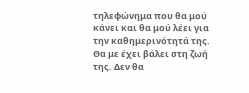τηλεφώνημα που θα μού κάνει και θα μού λέει για την καθημερινότητά της. Θα με έχει βάλει στη ζωή της. Δεν θα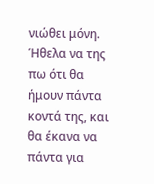νιώθει μόνη. Ήθελα να της πω ότι θα ήμουν πάντα κοντά της, και θα έκανα να πάντα για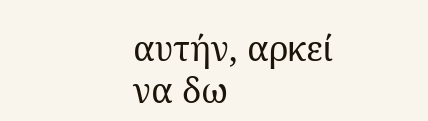αυτήν, αρκεί να δω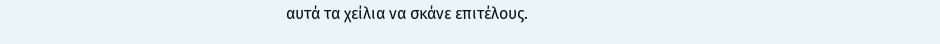αυτά τα χείλια να σκάνε επιτέλους.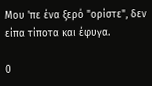Μου 'πε ένα ξερό "ορίστε", δεν είπα τίποτα και έφυγα.

0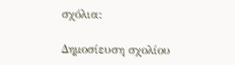σχόλια:

Δημοσίευση σχολίου